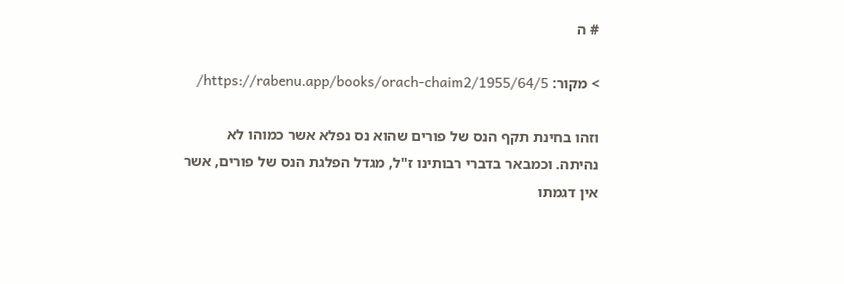# ה

> מקור: https://rabenu.app/books/orach-chaim2/1955/64/5/

וזהו בחינת תקף הנס של פורים שהוא נס נפלא אשר כמוהו לא נהיתה. וכמבאר בדברי רבותינו ז"ל, מגדל הפלגת הנס של פורים, אשר אין דגמתו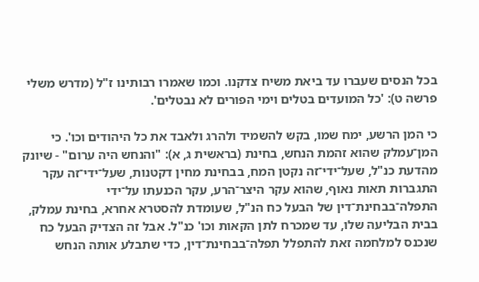בכל הנסים שעברו עד ביאת משיח צדקנו. וכמו שאמרו רבותינו ז"ל (מדרש משלי פרשה ט): 'כל המועדים בטלים וימי הפורים לא נבטלים'.

כי המן הרשע, ימח שמו, בקש להשמיד ולהרג ולאבד את כל היהודים וכו'. כי המן־עמלק שהוא זהמת הנחש, בחינת (בראשית ג, א): "והנחש היה ערום" - שיונק מהדעת כנ"ל, שעל־ידי־זה נקטן המח, בבחינת מחין דקטנות, שעל־ידי־זה עקר התגברות תאות נאוף, שהוא עקר היצר־הרע, עקר הכנעתו על־ידי התפלה־בבחינת־דין של הבעל כח הנ"ל, שעומדת להסטרא אחרא, בחינת עמלק, בבית הבליעה שלו, עד שמכרח לתן הקאות וכו' כנ"ל. אבל זה הצדיק הבעל כח שנכנס למלחמה זאת להתפלל תפלה־בבחינת־דין, כדי שתבלע אותה הנחש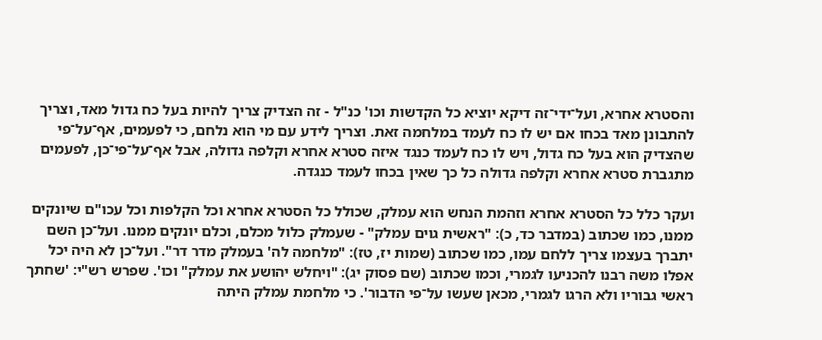והסטרא אחרא, ועל־ידי־זה דיקא יוציא כל הקדשות וכו' כנ"ל - זה הצדיק צריך להיות בעל כח גדול מאד, וצריך להתבונן מאד בכחו אם יש לו כח לעמד במלחמה זאת. וצריך לידע עם מי הוא נלחם, כי לפעמים, אף־על־פי שהצדיק הוא בעל כח גדול, ויש לו כח לעמד כנגד איזה סטרא אחרא וקלפה גדולה, אבל אף־על־פי־כן, לפעמים מתגברת סטרא אחרא וקלפה גדולה כל כך שאין בכחו לעמד כנגדה.

ועקר כלל כל הסטרא אחרא וזהמת הנחש הוא עמלק, שכולל כל הסטרא אחרא וכל הקלפות וכל עכו"ם שיונקים ממנו, כמו שכתוב (במדבר כד, כ): "ראשית גוים עמלק" - שעמלק כלול מכלם, וכלם יונקים ממנו. ועל־כן השם יתברך בעצמו צריך ללחם עמו, כמו שכתוב (שמות יז, טז): "מלחמה לה' בעמלק מדר דר". ועל־כן לא היה יכל אפלו משה רבנו להכניעו לגמרי, וכמו שכתוב (שם פסוק יג): "ויחלש יהושע את עמלק" וכו'. שפרש רש"י: 'שחתך ראשי גבוריו ולא הרגו לגמרי, מכאן שעשו על־פי הדבור'. כי מלחמת עמלק היתה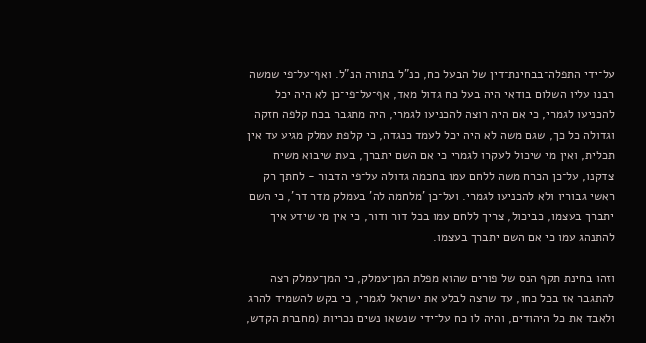על־ידי התפלה־בבחינת־דין של הבעל כח, כנ"ל בתורה הנ"ל. ואף־על־פי שמשה רבנו עליו השלום בודאי היה בעל כח גדול מאד, אף־על־פי־כן לא היה יכל להכניעו לגמרי, כי אם היה רוצה להכניעו לגמרי, היה מתגבר בכח קלפה חזקה וגדולה כל כך, שגם משה לא היה יכל לעמד כנגדה, כי קלפת עמלק מגיע עד אין תכלית, ואין מי שיכול לעקרו לגמרי כי אם השם יתברך, בעת שיבוא משיח צדקנו, על־כן הכרח משה ללחם עמו בחכמה גדולה על־פי הדבור - לחתך רק ראשי גבוריו ולא להכניעו לגמרי. ועל־כן 'מלחמה לה' בעמלק מדר דר', כי השם יתברך בעצמו, כביכול, צריך ללחם עמו בכל דור ודור, כי אין מי שידע איך להתנהג עמו כי אם השם יתברך בעצמו.

וזהו בחינת תקף הנס של פורים שהוא מפלת המן־עמלק, כי המן־עמלק רצה להתגבר אז בכל כחו, עד שרצה לבלע את ישראל לגמרי, כי בקש להשמיד להרג ולאבד את כל היהודים, והיה לו כח על־ידי שנשאו נשים נכריות (מחברת הקדש,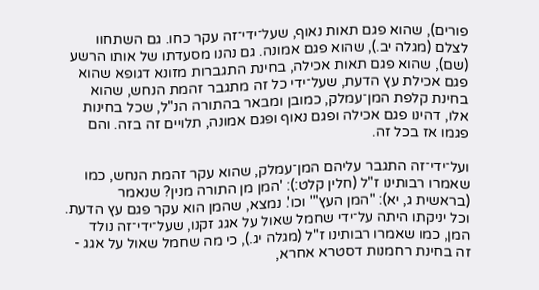פורים), שהוא פגם תאות נאוף, שעל־ידי־זה עקר כחו. גם השתחוו לצלם (מגלה יב.), שהוא פגם אמונה. גם נהנו מסעדתו של אותו הרשע (שם), שהוא פגם תאות אכילה, בחינת התגברות מזונא דגופא שהוא פגם אכילת עץ הדעת, שעל־ידי כל זה מתגבר זהמת הנחש, שהוא בחינת קלפת המן־עמלק, כמובן ומבאר בהתורה הנ"ל, שכל בחינות אלו, דהינו פגם אכילה ופגם נאוף ופגם אמונה, תלויים זה בזה. והם פגמו אז בכל זה.

ועל־ידי־זה התגבר עליהם המן־עמלק, שהוא עקר זהמת הנחש, כמו שאמרו רבותינו ז"ל (חלין קלט:): 'המן מן התורה מנין? שנאמר (בראשית ג, יא): "המן העץ"' וכו'. נמצא, שהמן הוא עקר פגם עץ הדעת. וכל יניקתו היתה על־ידי שחמל שאול על אגג זקנו, שעל־ידי־זה נולד המן, כמו שאמרו רבותינו ז"ל (מגלה יג.), כי מה שחמל שאול על אגג - זה בחינת רחמנות דסטרא אחרא,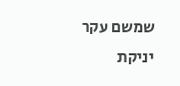שמשם עקר יניקת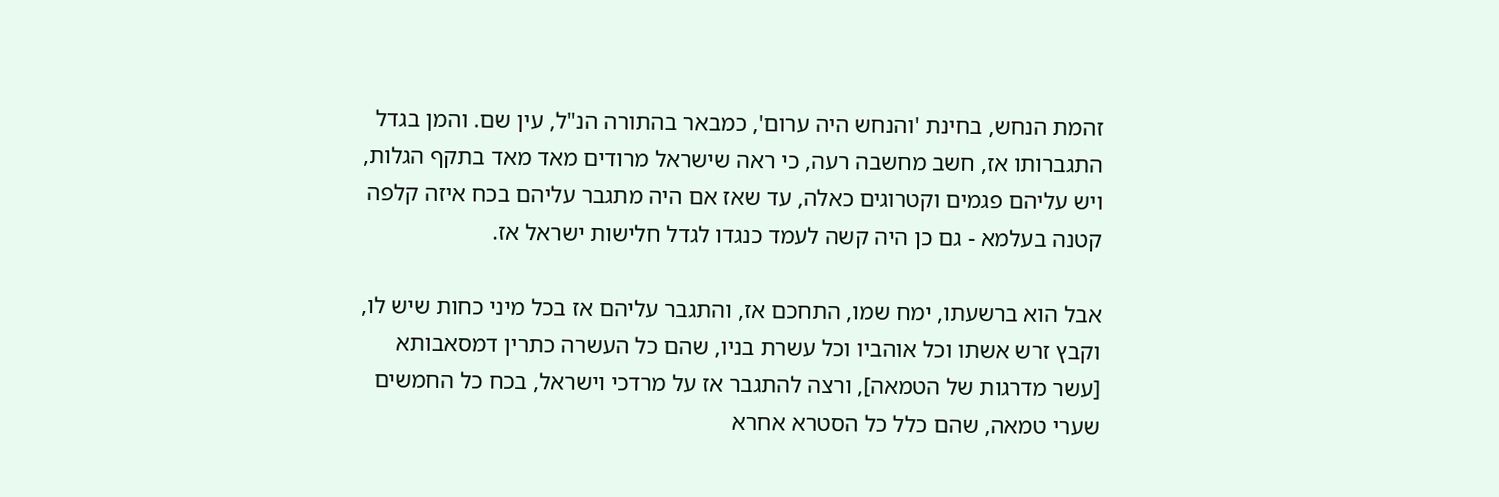זהמת הנחש, בחינת 'והנחש היה ערום', כמבאר בהתורה הנ"ל, עין שם. והמן בגדל התגברותו אז, חשב מחשבה רעה, כי ראה שישראל מרודים מאד מאד בתקף הגלות, ויש עליהם פגמים וקטרוגים כאלה, עד שאז אם היה מתגבר עליהם בכח איזה קלפה קטנה בעלמא - גם כן היה קשה לעמד כנגדו לגדל חלישות ישראל אז.

אבל הוא ברשעתו, ימח שמו, התחכם אז, והתגבר עליהם אז בכל מיני כחות שיש לו, וקבץ זרש אשתו וכל אוהביו וכל עשרת בניו, שהם כל העשרה כתרין דמסאבותא [עשר מדרגות של הטמאה], ורצה להתגבר אז על מרדכי וישראל, בכח כל החמשים שערי טמאה, שהם כלל כל הסטרא אחרא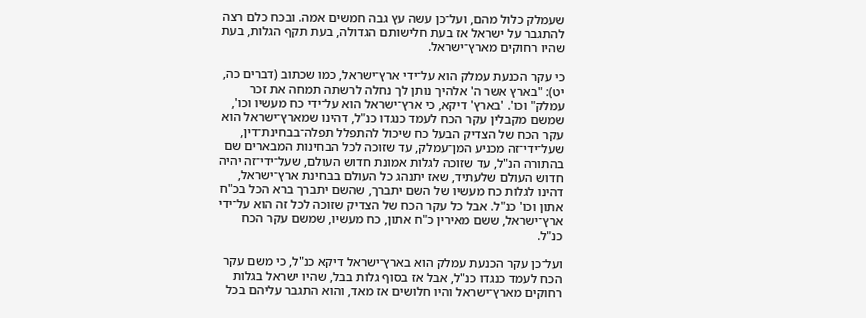שעמלק כלול מהם, ועל־כן עשה עץ גבה חמשים אמה. ובכח כלם רצה להתגבר על ישראל אז בעת חלישותם הגדולה, בעת תקף הגלות, בעת שהיו רחוקים מארץ־ישראל.

כי עקר הכנעת עמלק הוא על־ידי ארץ־ישראל, כמו שכתוב (דברים כה, יט): "בארץ אשר ה' אלהיך נותן לך נחלה לרשתה תמחה את זכר עמלק" וכו'. 'בארץ' דיקא, כי ארץ־ישראל הוא על־ידי כח מעשיו וכו', שמשם מקבלין עקר הכח לעמד כנגדו כנ"ל, דהינו שמארץ־ישראל הוא עקר הכח של הצדיק הבעל כח שיכול להתפלל תפלה־בבחינת־דין, שעל־ידי־זה מכניע המן־עמלק, עד שזוכה לכל הבחינות המבארים שם בהתורה הנ"ל, עד שזוכה לגלות אמונת חדוש העולם, שעל־ידי־זה יהיה חדוש העולם שלעתיד, שאז יתנהג כל העולם בבחינת ארץ־ישראל, דהינו לגלות כח מעשיו של השם יתברך, שהשם יתברך ברא הכל בכ"ח אתון וכו' כנ"ל. אבל כל עקר הכח של הצדיק שזוכה לכל זה הוא על־ידי ארץ־ישראל, ששם מאירין כ"ח אתון, כח מעשיו, שמשם עקר הכח כנ"ל.

ועל־כן עקר הכנעת עמלק הוא בארץ־ישראל דיקא כנ"ל, כי משם עקר הכח לעמד כנגדו כנ"ל, אבל אז בסוף גלות בבל, שהיו ישראל בגלות רחוקים מארץ־ישראל והיו חלושים אז מאד, והוא התגבר עליהם בכל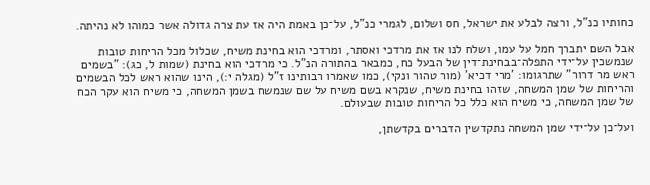כחותיו כנ"ל, ורצה לבלע את ישראל, חס ושלום, לגמרי כנ"ל, על־כן באמת היה אז עת צרה גדולה אשר כמוהו לא נהיתה.

אבל השם יתברך חמל על עמו, ושלח לנו אז את מרדכי ואסתר, ומרדכי הוא בחינת משיח, שכלול מכל הריחות טובות שנמשכין על־ידי התפלה־בבחינת־דין של הבעל כח, כמבאר בהתורה הנ"ל. כי מרדכי הוא בחינת (שמות ל, כג): "בשמים ראש מר דרור" שתרגומו: 'מרי דכיא' (מור טהור ונקי), כמו שאמרו רבותינו ז"ל (מגלה י:), הינו שהוא ראש לכל הבשמים והריחות של שמן המשחה, שזהו בחינת משיח, שנקרא בשם משיח על שם שנמשח בשמן המשחה, כי משיח הוא עקר הכח של שמן המשחה, כי משיח הוא כלל כל הריחות טובות שבעולם.

ועל־כן על־ידי שמן המשחה נתקדשין הדברים בקדשתן,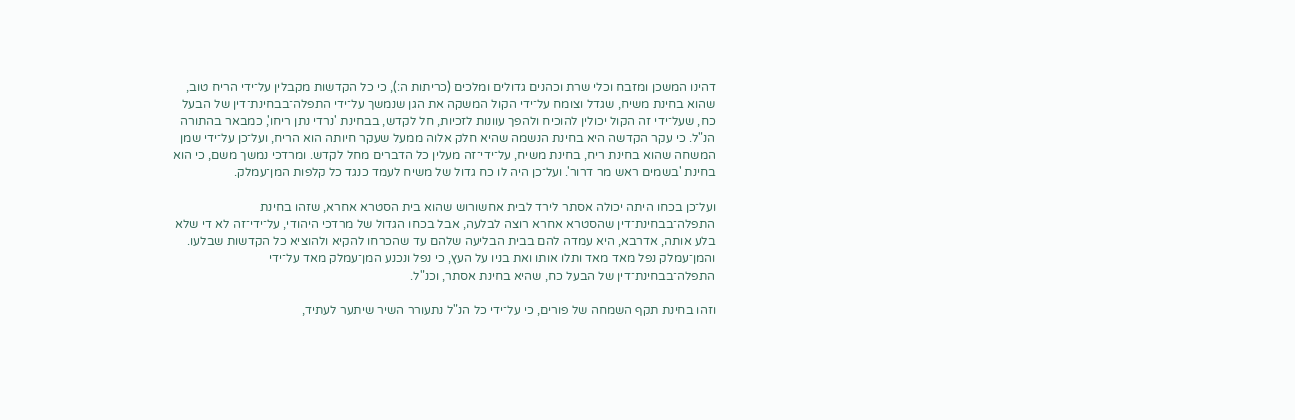דהינו המשכן ומזבח וכלי שרת וכהנים גדולים ומלכים (כריתות ה:), כי כל הקדשות מקבלין על־ידי הריח טוב, שהוא בחינת משיח, שגדל וצומח על־ידי הקול המשקה את הגן שנמשך על־ידי התפלה־בבחינת־דין של הבעל כח, שעל־ידי זה הקול יכולין להוכיח ולהפך עוונות לזכיות, חל לקדש, בבחינת 'נרדי נתן ריחו', כמבאר בהתורה הנ"ל. כי עקר הקדשה היא בחינת הנשמה שהיא חלק אלוה ממעל שעקר חיותה הוא הריח, ועל־כן על־ידי שמן המשחה שהוא בחינת ריח, בחינת משיח, על־ידי־זה מעלין כל הדברים מחל לקדש. ומרדכי נמשך משם, כי הוא בחינת 'בשמים ראש מר דרור'. ועל־כן היה לו כח גדול של משיח לעמד כנגד כל קלפות המן־עמלק.

ועל־כן בכחו היתה יכולה אסתר לירד לבית אחשורוש שהוא בית הסטרא אחרא, שזהו בחינת התפלה־בבחינת־דין שהסטרא אחרא רוצה לבלעה, אבל בכחו הגדול של מרדכי היהודי, על־ידי־זה לא די שלא בלע אותה, אדרבא, היא עמדה להם בבית הבליעה שלהם עד שהכרחו להקיא ולהוציא כל הקדשות שבלעו. והמן־עמלק נפל מאד מאד ותלו אותו ואת בניו על העץ, כי נפל ונכנע המן־עמלק מאד על־ידי התפלה־בבחינת־דין של הבעל כח, שהיא בחינת אסתר, וכנ"ל.

וזהו בחינת תקף השמחה של פורים, כי על־ידי כל הנ"ל נתעורר השיר שיתער לעתיד,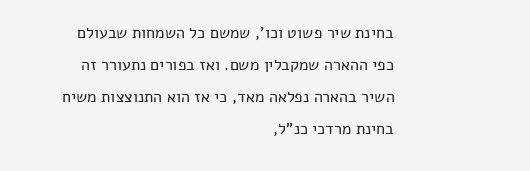בחינת שיר פשוט וכו', שמשם כל השמחות שבעולם כפי ההארה שמקבלין משם. ואז בפורים נתעורר זה השיר בהארה נפלאה מאד, כי אז הוא התנוצצות משיח בחינת מרדכי כנ"ל,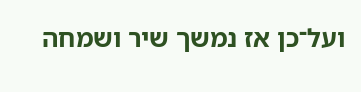ועל־כן אז נמשך שיר ושמחה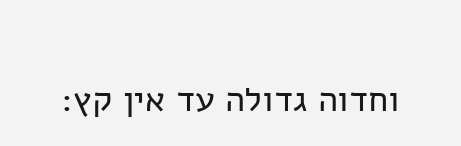וחדוה גדולה עד אין קץ: